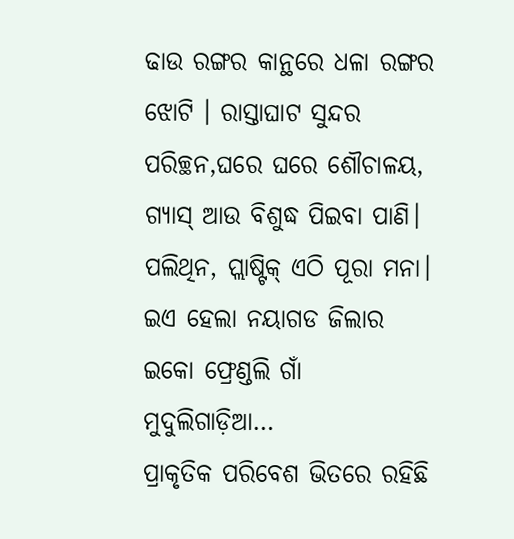ଢାଉ ରଙ୍ଗର କାନ୍ଥରେ ଧଳା ରଙ୍ଗର ଝୋଟି । ରାସ୍ତାଘାଟ ସୁନ୍ଦର ପରିଚ୍ଛନ,ଘରେ ଘରେ ଶୌଚାଳୟ, ଗ୍ୟାସ୍ ଆଉ ବିଶୁଦ୍ଧ ପିଇବା ପାଣି। ପଲିଥିନ, ପ୍ଲାଷ୍ଟିକ୍ ଏଠି ପୂରା ମନା। ଇଏ ହେଲା ନୟାଗଡ ଜିଲାର ଇକୋ ଫ୍ରେଣ୍ଡଲି ଗାଁ ମୁଦୁଲିଗାଡ଼ିଆ…
ପ୍ରାକୃତିକ ପରିବେଶ ଭିତରେ ରହିଛି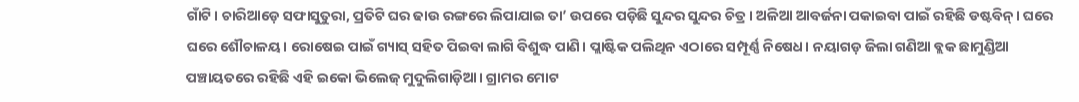ଗାଁଟି। ଚାରିଆଡ଼େ ସଫାସୁତୁରା, ପ୍ରତିଟି ଘର ଢାଉ ରଙ୍ଗରେ ଲିପାଯାଇ ତା’ ଉପରେ ପଡ଼ିଛି ସୁନ୍ଦର ସୁନ୍ଦର ଚିତ୍ର। ଅଳିଆ ଆବର୍ଜନା ପକାଇବା ପାଇଁ ରହିଛି ଡଷ୍ଟବିନ୍। ଘରେ ଘରେ ଶୌଚାଳୟ। ରୋଷେଇ ପାଇଁ ଗ୍ୟାସ୍ ସହିତ ପିଇବା ଲାଗି ବିଶୁଦ୍ଧ ପାଣି। ପ୍ଲାଷ୍ଟିକ ପଲିଥିନ ଏଠାରେ ସମ୍ପୂର୍ଣ୍ଣ ନିଷେଧ। ନୟାଗଡ଼ ଜିଲା ଗଣିଆ ବ୍ଲକ ଛାମୁଣ୍ଡିଆ ପଞ୍ଚାୟତରେ ରହିଛି ଏହି ଇକୋ ଭିଲେଜ୍ ମୁଦୁଲିଗାଡ଼ିଆ। ଗ୍ରାମର ମୋଟ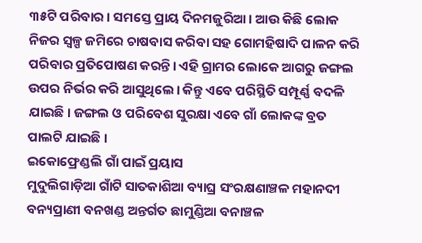୩୫ଟି ପରିବାର। ସମସ୍ତେ ପ୍ରାୟ ଦିନମଜୁରିଆ। ଆଉ କିଛି ଲୋକ ନିଜର ସ୍ବଳ୍ପ ଜମିରେ ଚାଷବାସ କରିବା ସହ ଗୋମହିଷାଦି ପାଳନ କରି ପରିବାର ପ୍ରତିପୋଷଣ କରନ୍ତି। ଏହି ଗ୍ରାମର ଲୋକେ ଆଗରୁ ଜଙ୍ଗଲ ଉପର ନିର୍ଭର କରି ଆସୁଥିଲେ। କିନ୍ତୁ ଏବେ ପରିସ୍ଥିତି ସମ୍ପୂର୍ଣ୍ଣ ବଦଳି ଯାଇଛି। ଜଙ୍ଗଲ ଓ ପରିବେଶ ସୁରକ୍ଷା ଏବେ ଗାଁ ଲୋକଙ୍କ ବ୍ରତ ପାଲଟି ଯାଇଛି।
ଇକୋଫ୍ରେଣ୍ଡଲି ଗାଁ ପାଇଁ ପ୍ରୟାସ
ମୁଦୁଲିଗାଡ଼ିଆ ଗାଁଟି ସାତକାଶିଆ ବ୍ୟାଘ୍ର ସଂରକ୍ଷଣାଞ୍ଚଳ ମହାନଦୀ ବନ୍ୟପ୍ରାଣୀ ବନଖଣ୍ଡ ଅନ୍ତର୍ଗତ ଛାମୁଣ୍ଡିଆ ବନାଞ୍ଚଳ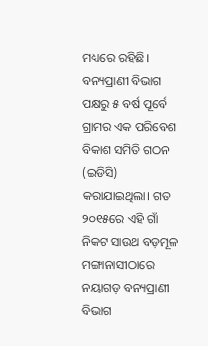ମଧ୍ୟରେ ରହିଛି। ବନ୍ୟପ୍ରାଣୀ ବିଭାଗ ପକ୍ଷରୁ ୫ ବର୍ଷ ପୂର୍ବେ ଗ୍ରାମର ଏକ ପରିବେଶ ବିକାଶ ସମିତି ଗଠନ (ଇଡିସି) କରାଯାଇଥିଲା। ଗତ ୨୦୧୫ରେ ଏହି ଗାଁ ନିକଟ ସାଉଥ ବଡ଼ମୂଳ ମଙ୍ଗାନାସୀଠାରେ ନୟାଗଡ଼ ବନ୍ୟପ୍ରାଣୀ ବିଭାଗ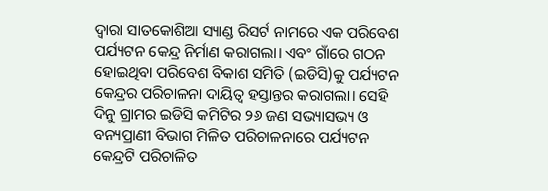ଦ୍ୱାରା ସାତକୋଶିଆ ସ୍ୟାଣ୍ଡ ରିସର୍ଟ ନାମରେ ଏକ ପରିବେଶ ପର୍ଯ୍ୟଟନ କେନ୍ଦ୍ର ନିର୍ମାଣ କରାଗଲା। ଏବଂ ଗାଁରେ ଗଠନ ହୋଇଥିବା ପରିବେଶ ବିକାଶ ସମିତି (ଇଡିସି)କୁ ପର୍ଯ୍ୟଟନ କେନ୍ଦ୍ରର ପରିଚାଳନା ଦାୟିତ୍ୱ ହସ୍ତାନ୍ତର କରାଗଲା। ସେହି ଦିନୁ ଗ୍ରାମର ଇଡିସି କମିଟିର ୨୬ ଜଣ ସଭ୍ୟାସଭ୍ୟ ଓ ବନ୍ୟପ୍ରାଣୀ ବିଭାଗ ମିଳିତ ପରିଚାଳନାରେ ପର୍ଯ୍ୟଟନ କେନ୍ଦ୍ରଟି ପରିଚାଳିତ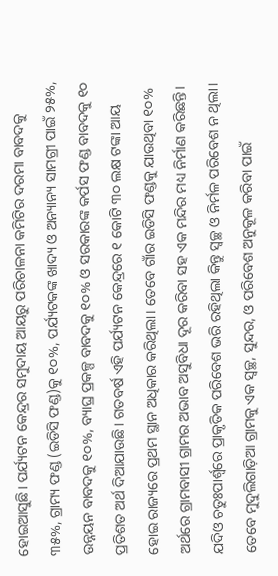ହୋଇଆସୁଛି। ପର୍ଯ୍ୟଟନ କେନ୍ଦ୍ରର ସମୁଦାୟ ଆୟରୁ ପରିଚାଳନା କମିଟିର ଦରମା ବାବଦକୁ ୩୫%, ଗ୍ରାମ୍ୟ ଫଣ୍ଡ (ଇଡିସି ଫଣ୍ଡ)କୁ ୧୦%, ପର୍ଯ୍ୟଟକଙ୍କ ଖାଦ୍ୟ ଓ ଅନ୍ୟାନ୍ୟ ସାମଗ୍ରୀ ପାଇଁ ୨୫%, ଉନ୍ନୟନ ବାବଦକୁ ୧୦%, ବ୍ୟାଘ୍ର ପ୍ରକଳ୍ପ ବାବଦକୁ ୧୦% ଓ ସରକାରଙ୍କ କର୍ପସ ଫଣ୍ଡ ବାବଦକୁ ୧୦ ପ୍ରତିଶତ ଅର୍ଥ ଦିଆଯାଉଛି। ଗତବର୍ଷ ଏହି ପର୍ଯ୍ୟଟନ କେନ୍ଦ୍ରରେ ୧ କୋଟି ୩୦ ଲକ୍ଷ ଟଙ୍କା ଆୟ ହୋଇ ରାଜ୍ୟରେ ପ୍ରଥମ ସ୍ଥାନ ଅଧିକାର କରିଥିଲା। ତେବେ ଗାଁର ଇଡିସି ଫଣ୍ଡକୁ ଯାଉଥିବା ୧୦% ଅର୍ଥରେ ଗ୍ରାମବାସୀ ଗ୍ରାମର ଅଭାବ ଅସୁବିଧା ଦୂର କରିବା ସହ ଏକ ମନ୍ଦିର ମଧ୍ୟ ନିର୍ମାଣ କରିଛନ୍ତି। ଯଦିଓ ଚତୁଃପାର୍ଶ୍ୱରେ ପ୍ରାକୃତିକ ପରିବେଶ ଭରି ରହିଥିଲା କିନ୍ତୁ ସ୍ବଚ୍ଛ ଓ ନିର୍ମଳ ପରିବେଶ ନ ଥିଲା। ତେବେ ମୁଦୁଲିଗାଡ଼ିଆ ଗ୍ରାମକୁ ଏକ ସ୍ବଚ୍ଛ, ସୁନ୍ଦର, ଓ ପରିବେଶ ଅନୁକୂଳ କରିବା ପାଇଁ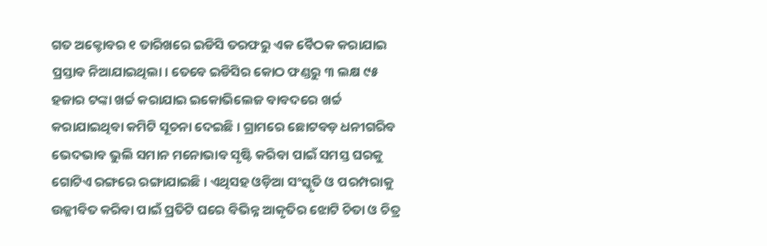ଗତ ଅକ୍ଟୋବର ୧ ତାରିଖରେ ଇଡିସି ତରଫରୁ ଏକ ବୈଠକ କରାଯାଇ ପ୍ରସ୍ତାବ ନିଆଯାଇଥିଲା। ତେବେ ଇଡିସିର କୋଠ ଫଣ୍ଡରୁ ୩ ଲକ୍ଷ ୯୫ ହଜାର ଟଙ୍କା ଖର୍ଚ୍ଚ କରାଯାଇ ଇକୋଭିଲେଜ ବାବଦରେ ଖର୍ଚ୍ଚ କରାଯାଇଥିବା କମିଟି ସୂଚନା ଦେଇଛି। ଗ୍ରାମରେ ଛୋଟବଡ଼ ଧନୀଗରିବ ଭେଦଭାବ ଭୁଲି ସମାନ ମନୋଭାବ ସୃଷ୍ଟି କରିବା ପାଇଁ ସମସ୍ତ ଘରକୁ ଗୋଟିଏ ରଙ୍ଗରେ ରଙ୍ଗାଯାଇଛି। ଏଥିସହ ଓଡ଼ିଆ ସଂସ୍କୃତି ଓ ପରମ୍ପରାକୁ ଉଜ୍ଜୀବିତ କରିବା ପାଇଁ ପ୍ରତିଟି ଘରେ ବିଭିନ୍ନ ଆକୃତିର ଝୋଟି ଚିତା ଓ ଚିତ୍ର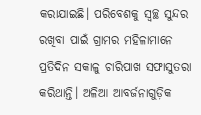କରାଯାଇଛି। ପରିବେଶକୁ ସ୍ବଚ୍ଛ ସୁନ୍ଦର ରଖିବା ପାଇଁ ଗ୍ରାମର ମହିଳାମାନେ ପ୍ରତିଦିନ ସକାଳୁ ଚାରିପାଖ ସଫାସୁତରା କରିଥାନ୍ତି। ଅଳିଆ ଆବର୍ଜନାଗୁଡ଼ିକ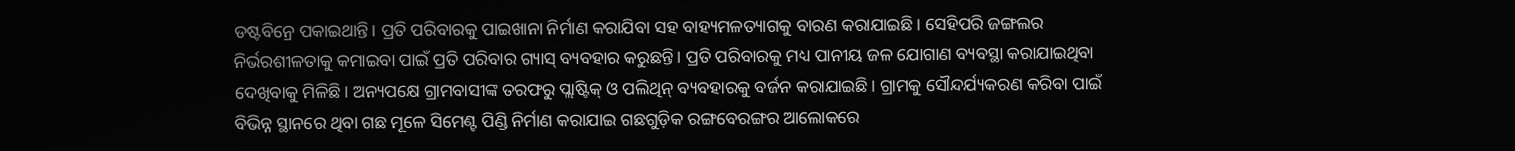ଡଷ୍ଟବିନ୍ରେ ପକାଇଥାନ୍ତି। ପ୍ରତି ପରିବାରକୁ ପାଇଖାନା ନିର୍ମାଣ କରାଯିବା ସହ ବାହ୍ୟମଳତ୍ୟାଗକୁ ବାରଣ କରାଯାଇଛି। ସେହିପରି ଜଙ୍ଗଲର ନିର୍ଭରଶୀଳତାକୁ କମାଇବା ପାଇଁ ପ୍ରତି ପରିବାର ଗ୍ୟାସ୍ ବ୍ୟବହାର କରୁଛନ୍ତି। ପ୍ରତି ପରିବାରକୁ ମଧ୍ୟ ପାନୀୟ ଜଳ ଯୋଗାଣ ବ୍ୟବସ୍ଥା କରାଯାଇଥିବା ଦେଖିବାକୁ ମିଳିଛି। ଅନ୍ୟପକ୍ଷେ ଗ୍ରାମବାସୀଙ୍କ ତରଫରୁ ପ୍ଲାଷ୍ଟିକ୍ ଓ ପଲିଥିନ୍ ବ୍ୟବହାରକୁ ବର୍ଜନ କରାଯାଇଛି। ଗ୍ରାମକୁ ସୌନ୍ଦର୍ଯ୍ୟକରଣ କରିବା ପାଇଁ ବିଭିନ୍ନ ସ୍ଥାନରେ ଥିବା ଗଛ ମୂଳେ ସିମେଣ୍ଟ ପିଣ୍ଡି ନିର୍ମାଣ କରାଯାଇ ଗଛଗୁଡ଼ିକ ରଙ୍ଗବେରଙ୍ଗର ଆଲୋକରେ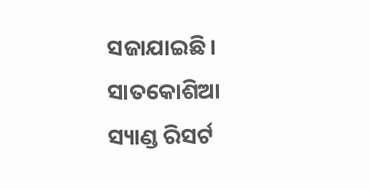ସଜାଯାଇଛି।
ସାତକୋଶିଆ ସ୍ୟାଣ୍ଡ ରିସର୍ଟ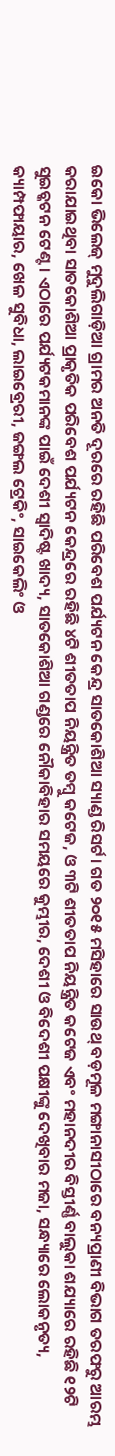ଇକୋ ଭିଲେଜ୍ ମୁଦୁଲିଗାଡ଼ିଆ ଗ୍ରାମର ଅନତି ଦୂରରେ ରହିଛି ପରିବେଶ ପର୍ଯ୍ୟଟନ କେନ୍ଦ୍ର ସାତକୋଶିଆ ସ୍ୟାଣ୍ଡ ରିସର୍ଟ। ଗତ ୨୦୧୫ ମସିହାରେ ସାଉଥ୍ ବଡ଼ମୂଳ ମଙ୍ଗାନାସୀଠାରେ ବନ୍ୟପ୍ରାଣୀ ବିଭାଗ ତରଫରୁ ଆରମ୍ଭ କରାଯାଇଥିବା ସାତକୋଶିଆ ପ୍ରାକୃତିକ ପରିବେଶ ପର୍ଯ୍ୟଟନ କେନ୍ଦ୍ରରେ ରହିଛି ୪ଟି ଶୀତତାପ ନିୟନ୍ତ୍ରିତ ତମ୍ବୁ କଟେଜ, ଓ ୩ଟି ଶୀତତାପ ନିୟନ୍ତ୍ରିତ କଟେଜ ଏବଂ ମହାନଦୀର ବିସ୍ତୀର୍ଣ୍ଣ ବାଲୁକା ଶଯ୍ୟାରେ ରହିଛି ୧୨ଟି ସୁଇଚ୍କଟନ ଟେଣ୍ଟ। ଏଠାରେ ପର୍ଯ୍ୟଟକମାନଙ୍କ ପାଇଁ ଦେଶୀ ସ୍ବାଦିଷ୍ଟ ଖାଦ୍ୟ, ସାତକୋଶିଆ ଗଣ୍ଡରେ ନୌକାବିହାର ସମୟରେ କୁମ୍ଭୀର, ଦେଶୀ ଓ ବିଦେଶୀ ପକ୍ଷୀଙ୍କୁ ଦେଖିବାର ମଜା, ସନ୍ଧ୍ୟାରେ ଲୋକନୃତ୍ୟ, କ୍ୟାମ୍ପଫାୟାର, ଖେଳ ସୁବିଧା, ଲାଇବ୍ରେରୀ, ଜଙ୍ଗଲ ଟ୍ରେକିଂ, ସାଇକେଲିଂ ଓ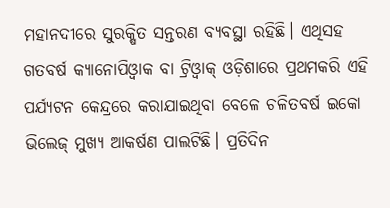ମହାନଦୀରେ ସୁରକ୍ଷିତ ସନ୍ତରଣ ବ୍ୟବସ୍ଥା ରହିଛି। ଏଥିସହ ଗତବର୍ଷ କ୍ୟାନୋପିଓ୍ବାକ ବା ଟ୍ରିଓ୍ବାକ୍ ଓଡ଼ିଶାରେ ପ୍ରଥମକରି ଏହି ପର୍ଯ୍ୟଟନ କେନ୍ଦ୍ରରେ କରାଯାଇଥିବା ବେଳେ ଚଳିତବର୍ଷ ଇକୋ ଭିଲେଜ୍ ମୁଖ୍ୟ ଆକର୍ଷଣ ପାଲଟିଛି। ପ୍ରତିଦିନ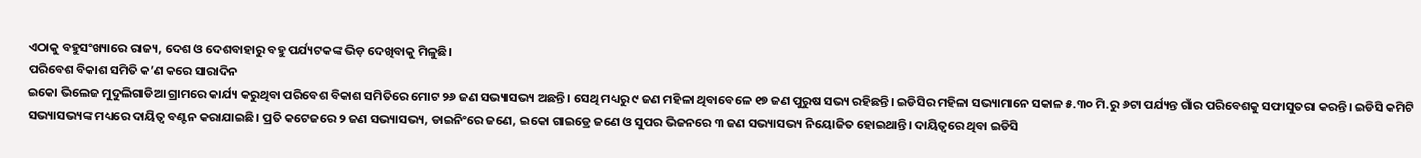ଏଠାକୁ ବହୁସଂଖ୍ୟାରେ ରାଜ୍ୟ, ଦେଶ ଓ ଦେଶବାହାରୁ ବହୁ ପର୍ଯ୍ୟଟକଙ୍କ ଭିଡ଼ ଦେଖିବାକୁ ମିଳୁଛି।
ପରିବେଶ ବିକାଶ ସମିତି କ’ଣ କରେ ସାରାଦିନ
ଇକୋ ଭିଲେଜ ମୁଦୁଲିଗାଡିଆ ଗ୍ରାମରେ କାର୍ଯ୍ୟ କରୁଥିବା ପରିବେଶ ବିକାଶ ସମିତିରେ ମୋଟ ୨୬ ଜଣ ସଭ୍ୟାସଭ୍ୟ ଅଛନ୍ତି। ସେଥି ମଧ୍ୟରୁ ୯ ଜଣ ମହିଳା ଥିବାବେଳେ ୧୭ ଜଣ ପୁରୁଷ ସଭ୍ୟ ରହିଛନ୍ତି। ଇଡିସିର ମହିଳା ସଭ୍ୟାମାନେ ସକାଳ ୫.୩୦ ମି.ରୁ ୬ଟା ପର୍ଯ୍ୟନ୍ତ ଗାଁର ପରିବେଶକୁ ସଫାସୁତରା କରନ୍ତି। ଇଡିସି କମିଟି ସଭ୍ୟାସଭ୍ୟଙ୍କ ମଧ୍ୟରେ ଦାୟିତ୍ୱ ବଣ୍ଟନ କରାଯାଇଛି। ପ୍ରତି କଟେଜରେ ୨ ଜଣ ସଭ୍ୟାସଭ୍ୟ, ଡାଇନିଂରେ ଜଣେ, ଇକୋ ଗାଇଡ୍ରେ ଜଣେ ଓ ସୁପର ଭିଜନରେ ୩ ଜଣ ସଭ୍ୟାସଭ୍ୟ ନିୟୋଜିତ ହୋଇଥାନ୍ତି। ଦାୟିତ୍ୱରେ ଥିବା ଇଡିସି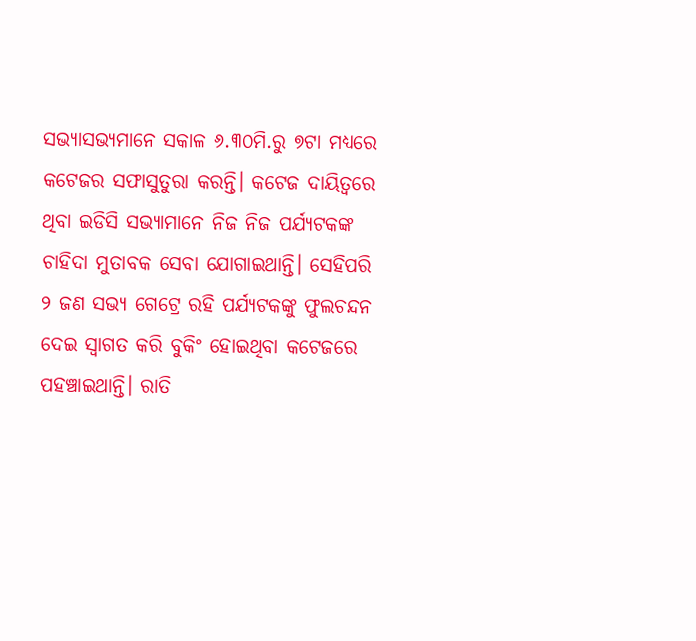ସଭ୍ୟାସଭ୍ୟମାନେ ସକାଳ ୬.୩୦ମି.ରୁ ୭ଟା ମଧ୍ୟରେ କଟେଜର ସଫାସୁତୁରା କରନ୍ତି। କଟେଜ ଦାୟିତ୍ୱରେ ଥିବା ଇଡିସି ସଭ୍ୟାମାନେ ନିଜ ନିଜ ପର୍ଯ୍ୟଟକଙ୍କ ଚାହିଦା ମୁତାବକ ସେବା ଯୋଗାଇଥାନ୍ତି। ସେହିପରି ୨ ଜଣ ସଭ୍ୟ ଗେଟ୍ରେ ରହି ପର୍ଯ୍ୟଟକଙ୍କୁ ଫୁଲଚନ୍ଦନ ଦେଇ ସ୍ବାଗତ କରି ବୁକିଂ ହୋଇଥିବା କଟେଜରେ ପହଞ୍ଚାଇଥାନ୍ତି। ରାତି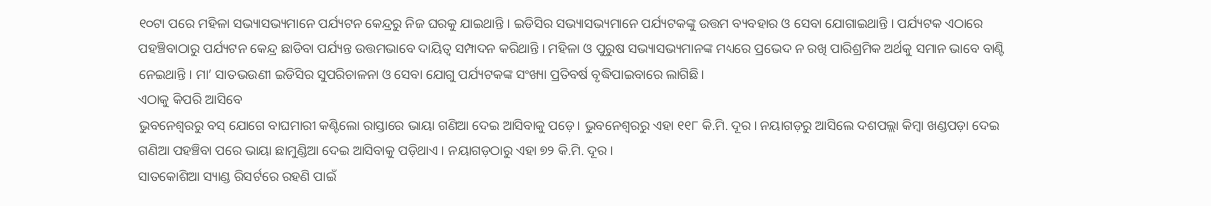୧୦ଟା ପରେ ମହିଳା ସଭ୍ୟାସଭ୍ୟମାନେ ପର୍ଯ୍ୟଟନ କେନ୍ଦ୍ରରୁ ନିଜ ଘରକୁ ଯାଇଥାନ୍ତି। ଇଡିସିର ସଭ୍ୟାସଭ୍ୟମାନେ ପର୍ଯ୍ୟଟକଙ୍କୁ ଉତ୍ତମ ବ୍ୟବହାର ଓ ସେବା ଯୋଗାଇଥାନ୍ତି। ପର୍ଯ୍ୟଟକ ଏଠାରେ ପହଞ୍ଚିବାଠାରୁ ପର୍ଯ୍ୟଟନ କେନ୍ଦ୍ର ଛାଡିବା ପର୍ଯ୍ୟନ୍ତ ଉତ୍ତମଭାବେ ଦାୟିତ୍ୱ ସମ୍ପାଦନ କରିଥାନ୍ତି। ମହିଳା ଓ ପୁରୁଷ ସଭ୍ୟାସଭ୍ୟମାନଙ୍କ ମଧ୍ୟରେ ପ୍ରଭେଦ ନ ରଖି ପାରିଶ୍ରମିକ ଅର୍ଥକୁ ସମାନ ଭାବେ ବାଣ୍ଟି ନେଇଥାନ୍ତି। ମା’ ସାତଭଉଣୀ ଇଡିସିର ସୁପରିଚାଳନା ଓ ସେବା ଯୋଗୁ ପର୍ଯ୍ୟଟକଙ୍କ ସଂଖ୍ୟା ପ୍ରତିବର୍ଷ ବୃଦ୍ଧିପାଇବାରେ ଲାଗିଛି।
ଏଠାକୁ କିପରି ଆସିବେ
ଭୁବନେଶ୍ୱରରୁ ବସ୍ ଯୋଗେ ବାଘମାରୀ କଣ୍ଟିଲୋ ରାସ୍ତାରେ ଭାୟା ଗଣିଆ ଦେଇ ଆସିବାକୁ ପଡ଼େ। ଭୁବନେଶ୍ୱରରୁ ଏହା ୧୧୮ କି.ମି. ଦୂର। ନୟାଗଡ଼ରୁ ଆସିଲେ ଦଶପଲ୍ଲା କିମ୍ବା ଖଣ୍ଡପଡ଼ା ଦେଇ ଗଣିଆ ପହଞ୍ଚିବା ପରେ ଭାୟା ଛାମୁଣ୍ଡିଆ ଦେଇ ଆସିବାକୁ ପଡ଼ିଥାଏ। ନୟାଗଡ଼ଠାରୁ ଏହା ୭୨ କି.ମି. ଦୂର ।
ସାତକୋଶିଆ ସ୍ୟାଣ୍ଡ ରିସର୍ଟରେ ରହଣି ପାଇଁ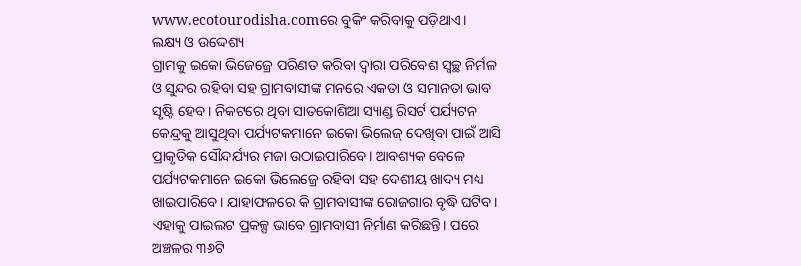www.ecotourodisha.comରେ ବୁକିଂ କରିବାକୁ ପଡ଼ିଥାଏ।
ଲକ୍ଷ୍ୟ ଓ ଉଦ୍ଦେଶ୍ୟ
ଗ୍ରାମକୁ ଇକୋ ଭିଜେଜ୍ରେ ପରିଣତ କରିବା ଦ୍ୱାରା ପରିବେଶ ସ୍ବଚ୍ଛ ନିର୍ମଳ ଓ ସୁନ୍ଦର ରହିବା ସହ ଗ୍ରାମବାସୀଙ୍କ ମନରେ ଏକତା ଓ ସମାନତା ଭାବ ସୃଷ୍ଟି ହେବ। ନିକଟରେ ଥିବା ସାତକୋଶିଆ ସ୍ୟାଣ୍ଡ ରିସର୍ଟ ପର୍ଯ୍ୟଟନ କେନ୍ଦ୍ରକୁ ଆସୁଥିବା ପର୍ଯ୍ୟଟକମାନେ ଇକୋ ଭିଲେଜ୍ ଦେଖିବା ପାଇଁ ଆସି ପ୍ରାକୃତିକ ସୌନ୍ଦର୍ଯ୍ୟର ମଜା ଉଠାଇପାରିବେ। ଆବଶ୍ୟକ ବେଳେ ପର୍ଯ୍ୟଟକମାନେ ଇକୋ ଭିଲେଜ୍ରେ ରହିବା ସହ ଦେଶୀୟ ଖାଦ୍ୟ ମଧ୍ୟ ଖାଇପାରିବେ। ଯାହାଫଳରେ କି ଗ୍ରାମବାସୀଙ୍କ ରୋଜଗାର ବୃଦ୍ଧି ଘଟିବ। ଏହାକୁ ପାଇଲଟ ପ୍ରକଳ୍ପ ଭାବେ ଗ୍ରାମବାସୀ ନିର୍ମାଣ କରିଛନ୍ତି। ପରେ ଅଞ୍ଚଳର ୩୬ଟି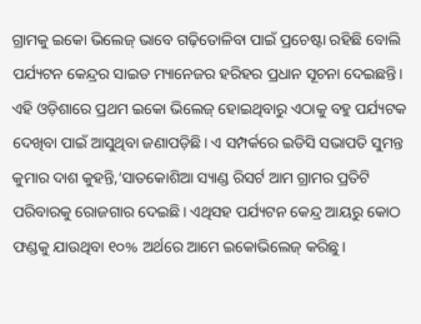ଗ୍ରାମକୁ ଇକୋ ଭିଲେଜ୍ ଭାବେ ଗଢ଼ିତୋଳିବା ପାଇଁ ପ୍ରଚେଷ୍ଟା ରହିଛି ବୋଲି ପର୍ଯ୍ୟଟନ କେନ୍ଦ୍ରର ସାଇଡ ମ୍ୟାନେଜର ହରିହର ପ୍ରଧାନ ସୂଚନା ଦେଇଛନ୍ତି। ଏହି ଓଡ଼ିଶାରେ ପ୍ରଥମ ଇକୋ ଭିଲେଜ୍ ହୋଇଥିବାରୁ ଏଠାକୁ ବହୁ ପର୍ଯ୍ୟଟକ ଦେଖିବା ପାଇଁ ଆସୁଥିବା ଜଣାପଡ଼ିଛି। ଏ ସମ୍ପର୍କରେ ଇଡିସି ସଭାପତି ସୁମନ୍ତ କୁମାର ଦାଶ କୁହନ୍ତି,‘ସାତକୋଶିଆ ସ୍ୟାଣ୍ଡ ରିସର୍ଟ ଆମ ଗ୍ରାମର ପ୍ରତିଟି ପରିବାରକୁ ରୋଜଗାର ଦେଇଛି। ଏଥିସହ ପର୍ଯ୍ୟଟନ କେନ୍ଦ୍ର ଆୟରୁ କୋଠ ଫଣ୍ଡକୁ ଯାଉଥିବା ୧୦% ଅର୍ଥରେ ଆମେ ଇକୋଭିଲେଜ୍ କରିଛୁ।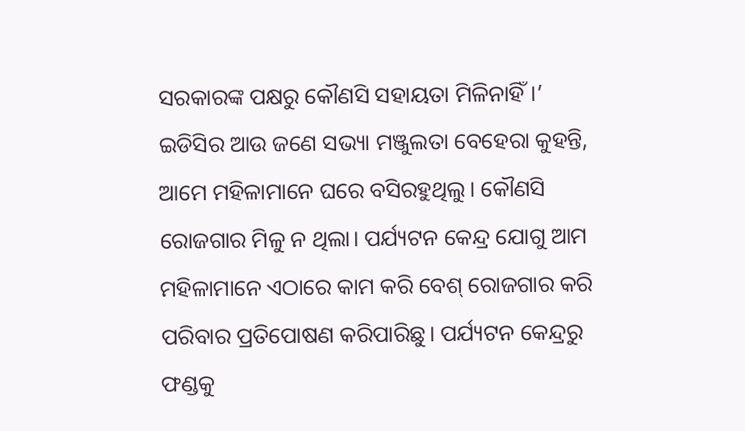ସରକାରଙ୍କ ପକ୍ଷରୁ କୌଣସି ସହାୟତା ମିଳିନାହିଁ।’ ଇଡିସିର ଆଉ ଜଣେ ସଭ୍ୟା ମଞ୍ଜୁଲତା ବେହେରା କୁହନ୍ତି, ଆମେ ମହିଳାମାନେ ଘରେ ବସିରହୁଥିଲୁ। କୌଣସି ରୋଜଗାର ମିଳୁ ନ ଥିଲା। ପର୍ଯ୍ୟଟନ କେନ୍ଦ୍ର ଯୋଗୁ ଆମ ମହିଳାମାନେ ଏଠାରେ କାମ କରି ବେଶ୍ ରୋଜଗାର କରି ପରିବାର ପ୍ରତିପୋଷଣ କରିପାରିଛୁ। ପର୍ଯ୍ୟଟନ କେନ୍ଦ୍ରରୁ ଫଣ୍ଡକୁ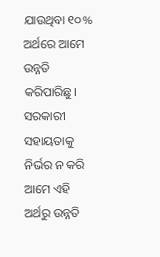ଯାଉଥିବା ୧୦% ଅର୍ଥରେ ଆମେ ଉନ୍ନତି କରିପାରିଛୁ। ସରକାରୀ ସହାୟତାକୁ ନିର୍ଭର ନ କରି ଆମେ ଏହି ଅର୍ଥରୁ ଉନ୍ନତି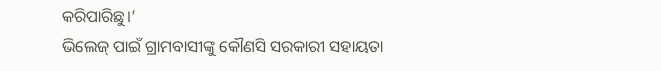କରିପାରିଛୁ।’
ଭିଲେଜ୍ ପାଇଁ ଗ୍ରାମବାସୀଙ୍କୁ କୌଣସି ସରକାରୀ ସହାୟତା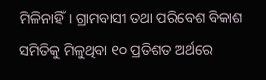ମିଳିନାହିଁ। ଗ୍ରାମବାସୀ ତଥା ପରିବେଶ ବିକାଶ ସମିତିକୁ ମିଳୁଥିବା ୧୦ ପ୍ରତିଶତ ଅର୍ଥରେ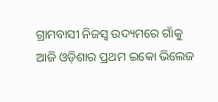ଗ୍ରାମବାସୀ ନିଜସ୍ବ ଉଦ୍ୟମରେ ଗାଁକୁ ଆଜି ଓଡ଼ିଶାର ପ୍ରଥମ ଇକୋ ଭିଲେଜ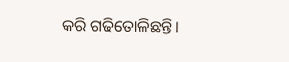କରି ଗଢିତୋଳିଛନ୍ତି।